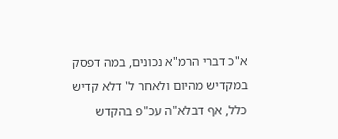א"כ דברי הרמ"א נכונים, במה דפסק במקדיש מהיום ולאחר ל' דלא קדיש כלל, אף דבלא"ה עכ"פ בהקדש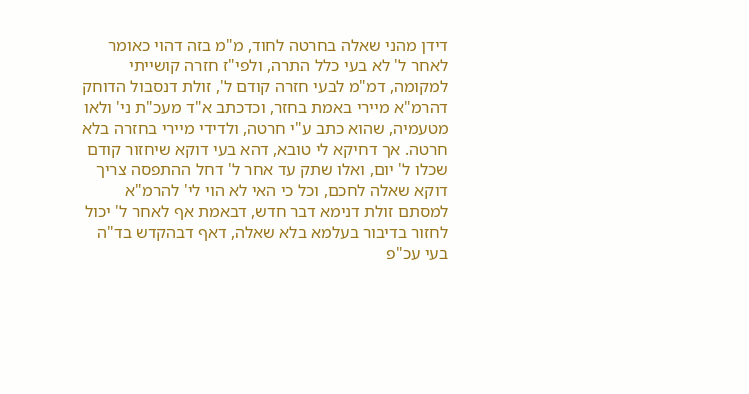דידן מהני שאלה בחרטה לחוד, מ"מ בזה דהוי כאומר לאחר ל' לא בעי כלל התרה, ולפי"ז חזרה קושייתי למקומה, דמ"מ לבעי חזרה קודם ל', זולת דנסבול הדוחק דהרמ"א מיירי באמת בחזר, וכדכתב א"ד מעכ"ת ני' ולאו מטעמיה, שהוא כתב ע"י חרטה, ולדידי מיירי בחזרה בלא חרטה. אך דחיקא לי טובא, דהא בעי דוקא שיחזור קודם שכלו ל' יום, ואלו שתק עד אחר ל' דחל ההתפסה צריך דוקא שאלה לחכם, וכל כי האי לא הוי לי' להרמ"א למסתם זולת דנימא דבר חדש, דבאמת אף לאחר ל' יכול לחזור בדיבור בעלמא בלא שאלה, דאף דבהקדש בד"ה בעי עכ"פ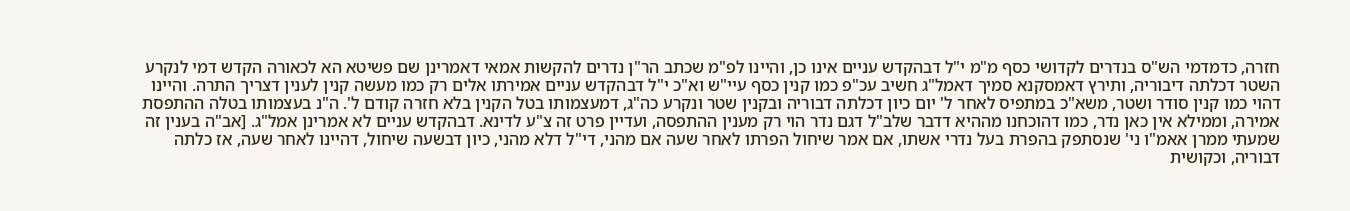חזרה, כדמדמי הש"ס בנדרים לקדושי כסף מ"מ י"ל דבהקדש עניים אינו כן, והיינו לפ"מ שכתב הר"ן נדרים להקשות אמאי דאמרינן שם פשיטא הא לכאורה הקדש דמי לנקרע השטר דכלתה דיבוריה, ותירץ דאמסקנא סמיך דאמל"ג חשיב עכ"פ כמו קנין כסף עיי"ש וא"כ י"ל דבהקדש עניים אמירתו אלים רק כמו מעשה קנין לענין דצריך התרה. והיינו דהוי כמו קנין סודר ושטר, משא"כ במתפיס לאחר ל' יום כיון דכלתה דבוריה ובקנין שטר ונקרע כה"ג, דמעצמותו בטל הקנין בלא חזרה קודם ל'. ה"נ בעצמותו בטלה ההתפסת אמירה, וממילא אין כאן נדר, כמו דהוכחנו מההיא דדבר שלב"ל דגם נדר הוי רק מענין ההתפסה, ועדיין פרט זה צ"ע לדינא. דבהקדש עניים לא אמרינן אמל"ג. [אב"ה בענין זה שמעתי ממרן אאמ"ו ני' שנסתפק בהפרת בעל נדרי אשתו, אם אמר שיחול הפרתו לאחר שעה אם מהני, די"ל דלא מהני, כיון דבשעה שיחול, דהיינו לאחר שעה, אז כלתה דבוריה, וכקושית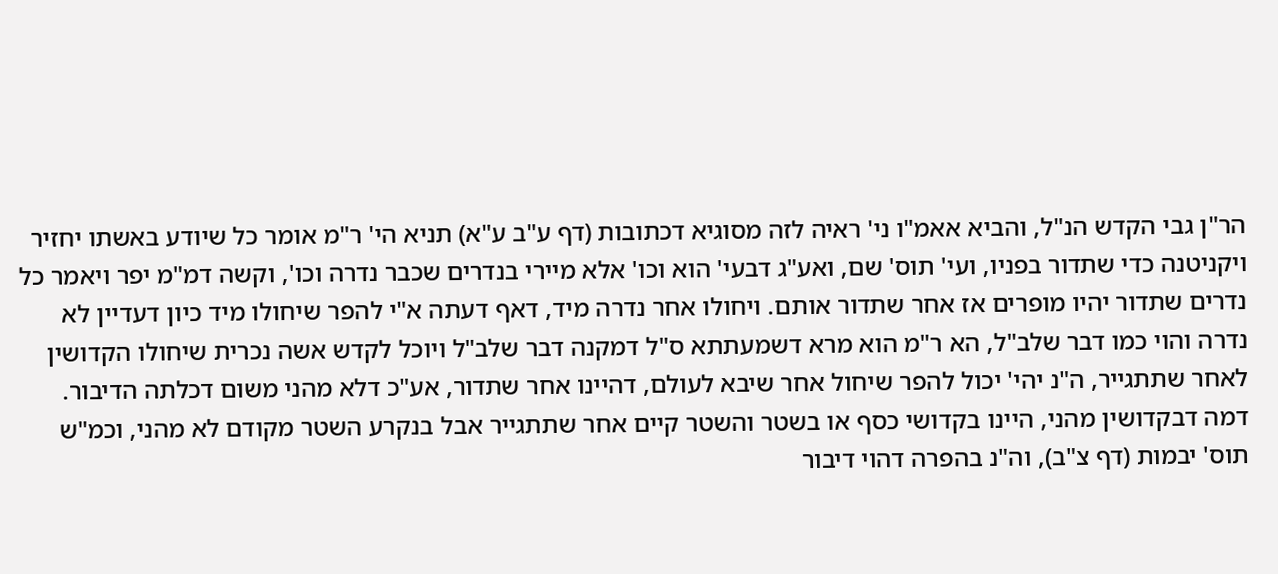הר"ן גבי הקדש הנ"ל, והביא אאמ"ו ני' ראיה לזה מסוגיא דכתובות (דף ע"ב ע"א) תניא הי' ר"מ אומר כל שיודע באשתו יחזיר ויקניטנה כדי שתדור בפניו, ועי' תוס' שם, ואע"ג דבעי' הוא וכו' אלא מיירי בנדרים שכבר נדרה וכו', וקשה דמ"מ יפר ויאמר כל נדרים שתדור יהיו מופרים אז אחר שתדור אותם. ויחולו אחר נדרה מיד, דאף דעתה א"י להפר שיחולו מיד כיון דעדיין לא נדרה והוי כמו דבר שלב"ל, הא ר"מ הוא מרא דשמעתתא ס"ל דמקנה דבר שלב"ל ויוכל לקדש אשה נכרית שיחולו הקדושין לאחר שתתגייר, ה"נ יהי' יכול להפר שיחול אחר שיבא לעולם, דהיינו אחר שתדור, אע"כ דלא מהני משום דכלתה הדיבור. דמה דבקדושין מהני, היינו בקדושי כסף או בשטר והשטר קיים אחר שתתגייר אבל בנקרע השטר מקודם לא מהני, וכמ"ש תוס' יבמות (דף צ"ב), וה"נ בהפרה דהוי דיבור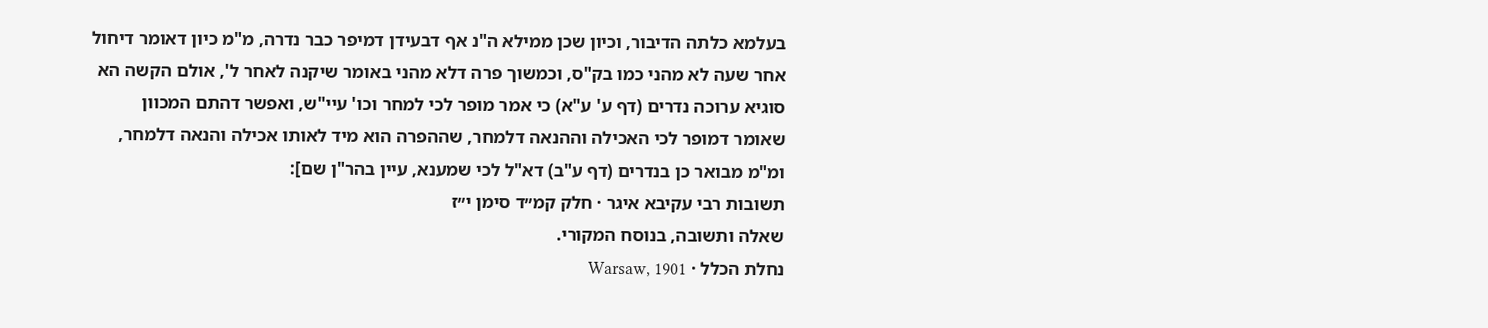בעלמא כלתה הדיבור, וכיון שכן ממילא ה"נ אף דבעידן דמיפר כבר נדרה, מ"מ כיון דאומר דיחול אחר שעה לא מהני כמו בק"ס, וכמשוך פרה דלא מהני באומר שיקנה לאחר ל', אולם הקשה הא סוגיא ערוכה נדרים (דף ע' ע"א) כי אמר מופר לכי למחר וכו' עיי"ש, ואפשר דהתם המכוון שאומר דמופר לכי האכילה וההנאה דלמחר, שההפרה הוא מיד לאותו אכילה והנאה דלמחר, ומ"מ מבואר כן בנדרים (דף ע"ב) דא"ל לכי שמענא, עיין בהר"ן שם]:
תשובות רבי עקיבא איגר · חלק קמ״ד סימן י״ז
שאלה ותשובה, בנוסח המקורי.
נחלת הכלל · Warsaw, 1901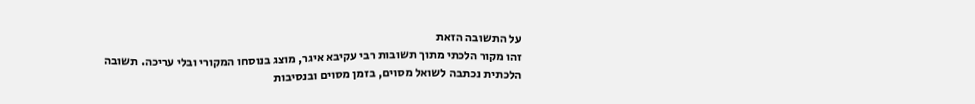על התשובה הזאת
זהו מקור הלכתי מתוך תשובות רבי עקיבא איגר, מוצג בנוסחו המקורי ובלי עריכה. תשובה הלכתית נכתבה לשואל מסוים, בזמן מסוים ובנסיבות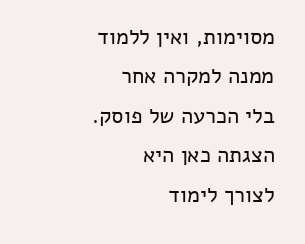מסוימות, ואין ללמוד ממנה למקרה אחר בלי הכרעה של פוסק. הצגתה כאן היא לצורך לימוד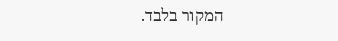המקור בלבד.